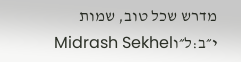מדרש שכל טוב, שמות י״ב:ל״וMidrash Sekhel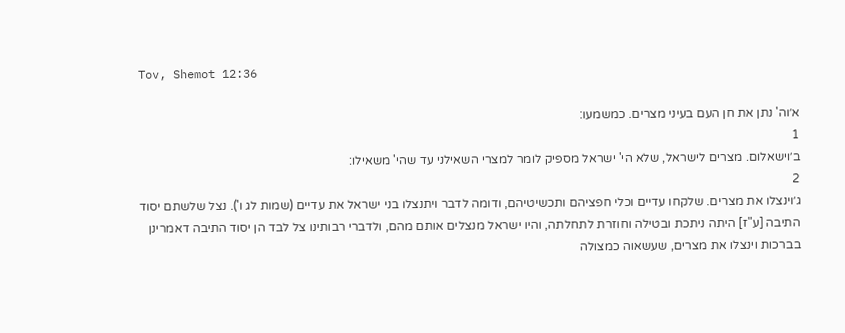Tov, Shemot 12:36

א׳וה' נתן את חן העם בעיני מצרים. כמשמעו:
1
ב׳וישאלום. מצרים לישראל, שלא הי' ישראל מספיק לומר למצרי השאילני עד שהי' משאילו:
2
ג׳וינצלו את מצרים. שלקחו עדיים וכלי חפציהם ותכשיטיהם, ודומה לדבר ויתנצלו בני ישראל את עדיים (שמות לג ו'). נצל שלשתם יסוד התיבה [ע"ז] היתה ניתכת ובטילה וחוזרת לתחלתה, והיו ישראל מנצלים אותם מהם, ולדברי רבותינו צל לבד הן יסוד התיבה דאמרינן בברכות וינצלו את מצרים, שעשאוה כמצולה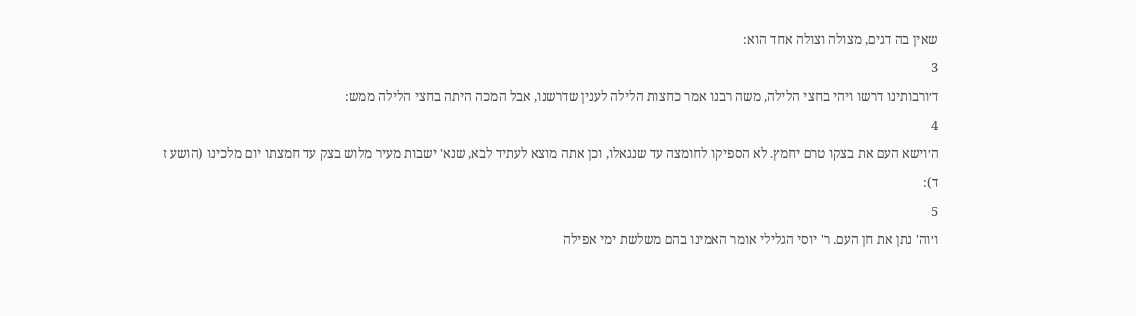שאין בה דגים, מצולה וצולה אחד הוא:
3
ד׳ורבותינו דרשו ויהי בחצי הלילה, משה רבנו אמר כחצות הלילה לענין שדרשנו, אבל המכה היתה בחצי הלילה ממש:
4
ה׳וישא העם את בצקו טרם יחמץ. לא הספיקו לחומצה עד שנגאלו, וכן אתה מוצא לעתיד לבא, שנא' ישבות מעיר מלוש בצק עד חמצתו יום מלכינו (הושע ז ד):
5
ו׳וה' נתן את חן העם. ר' יוסי הגלילי אומר האמינו בהם משלשת ימי אפילה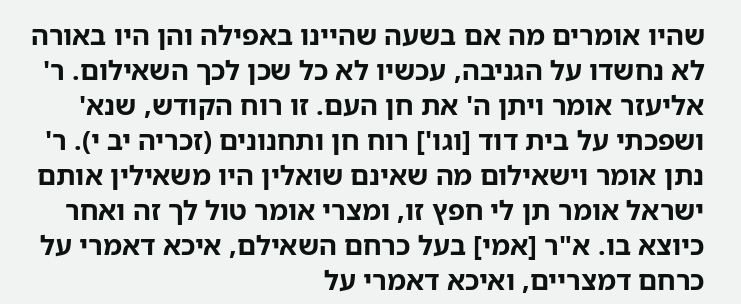שהיו אומרים מה אם בשעה שהיינו באפילה והן היו באורה לא נחשדו על הגניבה, עכשיו לא כל שכן לכך השאילום. ר' אליעזר אומר ויתן ה' את חן העם. זו רוח הקודש, שנא' ושפכתי על בית דוד [וגו'] רוח חן ותחנונים (זכריה יב י). ר' נתן אומר וישאילום מה שאינם שואלין היו משאילין אותם ישראל אומר תן לי חפץ זו, ומצרי אומר טול לך זה ואחר כיוצא בו. א"ר [אמי] בעל כרחם השאילם, איכא דאמרי על כרחם דמצריים, ואיכא דאמרי על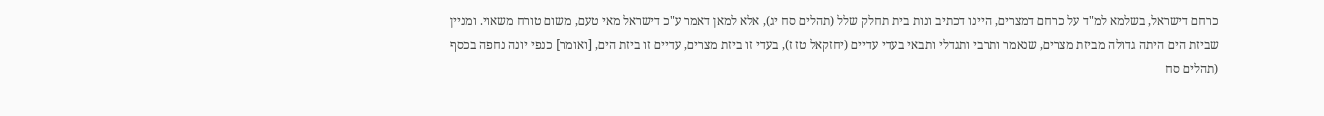כרחם דישראל, בשלמא למ"ד על כרחם דמצרים, היינו דכתיב ונות בית תחלק שלל (תהלים סח יג), אלא למאן דאמר ע"כ דישראל מאי טעם, משום טורח משאוי. ומניין שביזת הים היתה גדולה מביזת מצרים, שנאמר ותרבי ותגדלי ותבאי בעדי עדיים (יחזקאל טז ז), בעדי זו ביזת מצרים, עדיים זו ביזת הים, [ואומר] כנפי יונה נחפה בכסף (תהלים סח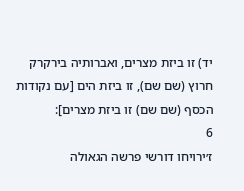יד) זו ביזת מצרים, ואברותיה בירקרק חרוץ (שם שם), זו ביזת הים [עם נקודות הכסף (שם שם) זו ביזת מצרים]:
6
ז׳ירויחו דורשי פרשה הגאולה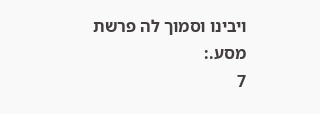ויבינו וסמוך לה פרשת מסע.:
7